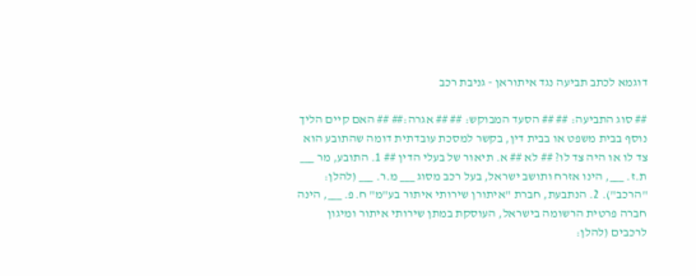דוגמא לכתב תביעה נגד איתוראן - גניבת רכב

## סוג התביעה: ## ## הסעד המבוקש: ## ## אגרה:## ## האם קיים הליך נוסף בבית משפט או בבית דין, בקשר למסכת עובדתית דומה שהתובע הוא צד לו או היה צד לו? ## לא ## א. תיאור של בעלי הדין ## 1. התובע, מר ___ ת.ז. ___, הינו אזרח ותושב ישראל, בעל רכב מסוג ___ מ.ר. ___ (להלן: "הרכב"). 2. הנתבעת, חברת "איתורן שירותי איתור בע"מ" ח.פ. ___, הינה חברה פרטית הרשומה בישראל, העוסקת במתן שירותי איתור ומיגון לרכבים (להלן: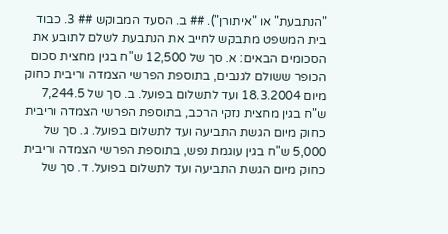"הנתבעת" או "איתורן"). ## ב. הסעד המבוקש ## 3. כבוד בית המשפט מתבקש לחייב את הנתבעת לשלם לתובע את הסכומים הבאים: א. סך של 12,500 ש"ח בגין מחצית סכום הכופר ששולם לגנבים, בתוספת הפרשי הצמדה וריבית כחוק מיום 18.3.2004 ועד לתשלום בפועל. ב. סך של 7,244.5 ש"ח בגין מחצית נזקי הרכב, בתוספת הפרשי הצמדה וריבית כחוק מיום הגשת התביעה ועד לתשלום בפועל. ג. סך של 5,000 ש"ח בגין עוגמת נפש, בתוספת הפרשי הצמדה וריבית כחוק מיום הגשת התביעה ועד לתשלום בפועל. ד. סך של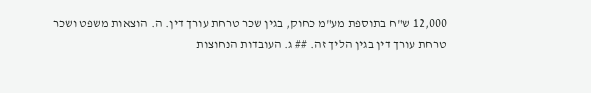12,000 ש"ח בתוספת מע"מ כחוק, בגין שכר טרחת עורך דין. ה. הוצאות משפט ושכר טרחת עורך דין בגין הליך זה. ## ג. העובדות הנחוצות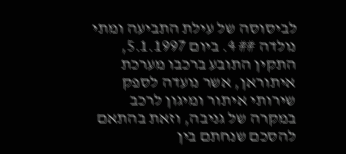לביסוסה של עילת התביעה ומתי נולדה ## 4. ביום 5.1.1997, התקין התובע ברכבו מערכת איתוראן, אשר נועדה לספק שירותי איתור ומיגון לרכב במקרה של גניבה, וזאת בהתאם להסכם שנחתם בין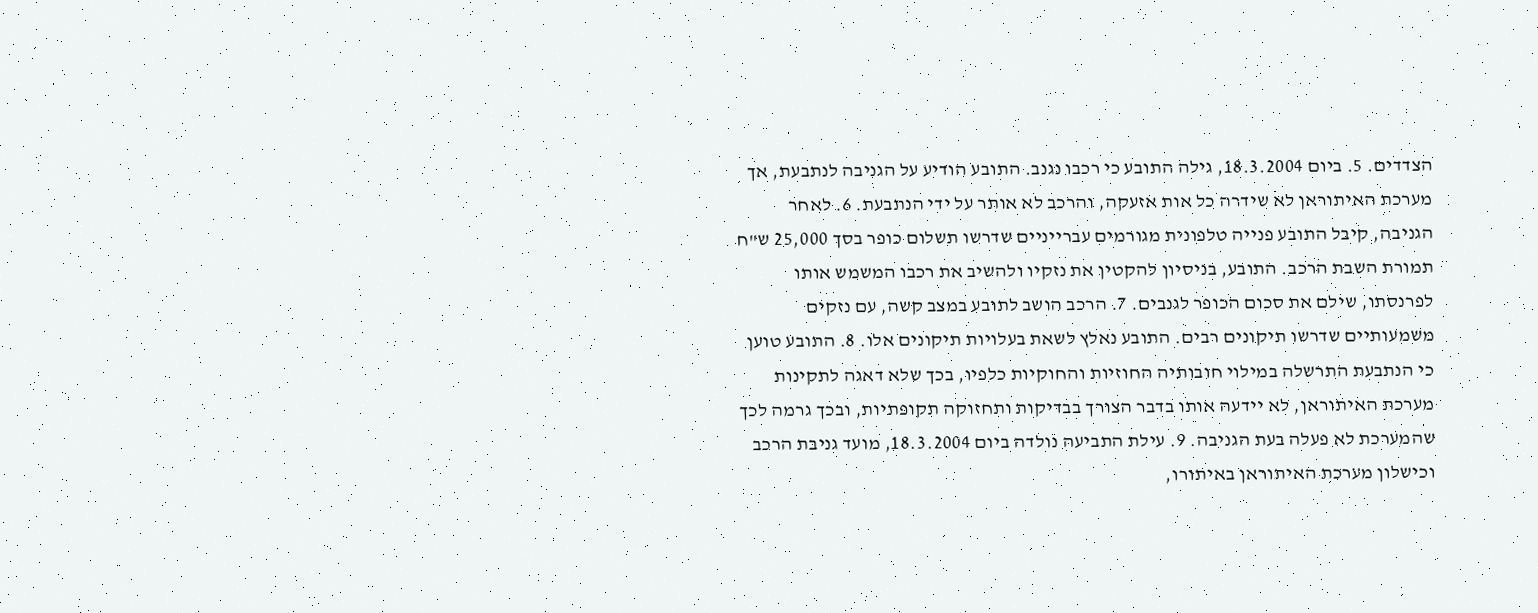הצדדים. 5. ביום 18.3.2004, גילה התובע כי רכבו נגנב. התובע הודיע על הגניבה לנתבעת, אך מערכת האיתוראן לא שידרה כל אות אזעקה, והרכב לא אותר על ידי הנתבעת. 6. לאחר הגניבה, קיבל התובע פנייה טלפונית מגורמים עברייניים שדרשו תשלום כופר בסך 25,000 ש"ח תמורת השבת הרכב. התובע, בניסיון להקטין את נזקיו ולהשיב את רכבו המשמש אותו לפרנסתו, שילם את סכום הכופר לגנבים. 7. הרכב הושב לתובע במצב קשה, עם נזקים משמעותיים שדרשו תיקונים רבים. התובע נאלץ לשאת בעלויות תיקונים אלו. 8. התובע טוען כי הנתבעת התרשלה במילוי חובותיה החוזיות והחוקיות כלפיו, בכך שלא דאגה לתקינות מערכת האיתוראן, לא יידעה אותו בדבר הצורך בבדיקות ותחזוקה תקופתיות, ובכך גרמה לכך שהמערכת לא פעלה בעת הגניבה. 9. עילת התביעה נולדה ביום 18.3.2004, מועד גניבת הרכב וכישלון מערכת האיתוראן באיתורו,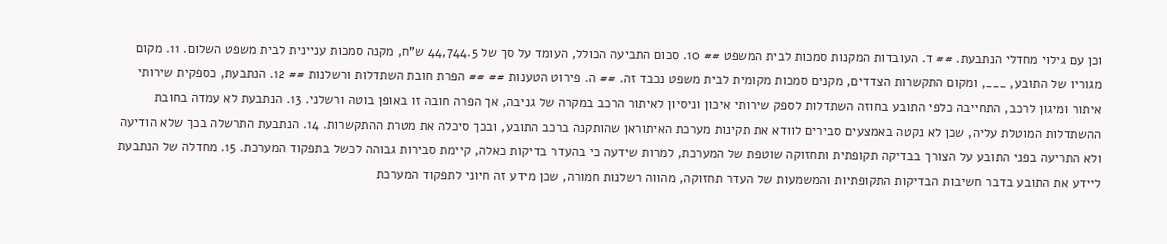וכן עם גילוי מחדלי הנתבעת. ## ד. העובדות המקנות סמכות לבית המשפט ## 10. סכום התביעה הכולל, העומד על סך של 44,744.5 ש"ח, מקנה סמכות עניינית לבית משפט השלום. 11. מקום מגוריו של התובע, ___, ומקום התקשרות הצדדים, מקנים סמכות מקומית לבית משפט נכבד זה. ## ה. פירוט הטענות ## ## הפרת חובת השתדלות ורשלנות ## 12. הנתבעת, כספקית שירותי איתור ומיגון לרכב, התחייבה כלפי התובע בחוזה השתדלות לספק שירותי איכון וניסיון לאיתור הרכב במקרה של גניבה, אך הפרה חובה זו באופן בוטה ורשלני. 13. הנתבעת לא עמדה בחובת ההשתדלות המוטלת עליה, שכן לא נקטה באמצעים סבירים לוודא את תקינות מערכת האיתוראן שהותקנה ברכב התובע, ובכך סיכלה את מטרת ההתקשרות. 14. הנתבעת התרשלה בכך שלא הודיעה ולא התריעה בפני התובע על הצורך בבדיקה תקופתית ותחזוקה שוטפת של המערכת, למרות שידעה כי בהעדר בדיקות כאלה, קיימת סבירות גבוהה לכשל בתפקוד המערכת. 15. מחדלה של הנתבעת ליידע את התובע בדבר חשיבות הבדיקות התקופתיות והמשמעות של העדר תחזוקה, מהווה רשלנות חמורה, שכן מידע זה חיוני לתפקוד המערכת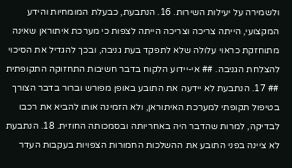ולשמירה על יעילות השירות. 16. הנתבעת, כבעלת המומחיות והידע המקצועי, הייתה צריכה וצריכה הייתה לצפות כי מערכת איתוראן שאינה מתוחזקת כראוי עלולה שלא לתפקד בעת גניבה, ובכך להגדיל את הסיכוי להצלחת הגניבה. ## אי-יידוע הלקוח בדבר חשיבות התחזוקה התקופתית ## 17. הנתבעת לא יידעה את התובע באופן מפורש וברור בדבר הצורך בטיפול תקופתי למערכת האיתוראן, ולא הזמינה אותו להביא את רכבו לבדיקה, למרות שהדבר היה באחריותה ובסמכותה החוזית. 18. הנתבעת לא ציינה בפני התובע את ההשלכות החמורות הצפויות בעקבות העדר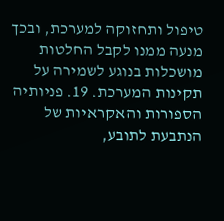טיפול ותחזוקה למערכת, ובכך מנעה ממנו לקבל החלטות מושכלות בנוגע לשמירה על תקינות המערכת. 19. פניותיה הספורות והאקראיות של הנתבעת לתובע,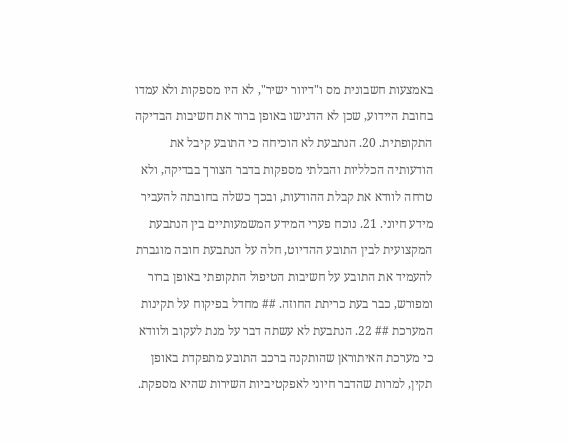באמצעות חשבונית מס ו"דיוור ישיר", לא היו מספקות ולא עמדו בחובת היידוע, שכן לא הדגישו באופן ברור את חשיבות הבדיקה התקופתית. 20. הנתבעת לא הוכיחה כי התובע קיבל את הודעותיה הכלליות והבלתי מספקות בדבר הצורך בבדיקה, ולא טרחה לוודא את קבלת ההודעות, ובכך כשלה בחובתה להעביר מידע חיוני. 21. נוכח פערי המידע המשמעותיים בין הנתבעת המקצועית לבין התובע ההדיוט, חלה על הנתבעת חובה מוגברת להעמיד את התובע על חשיבות הטיפול התקופתי באופן ברור ומפורש, כבר בעת כריתת החוזה. ## מחדל בפיקוח על תקינות המערכת ## 22. הנתבעת לא עשתה דבר על מנת לעקוב ולוודא כי מערכת האיתוראן שהותקנה ברכב התובע מתפקדת באופן תקין, למרות שהדבר חיוני לאפקטיביות השירות שהיא מספקת.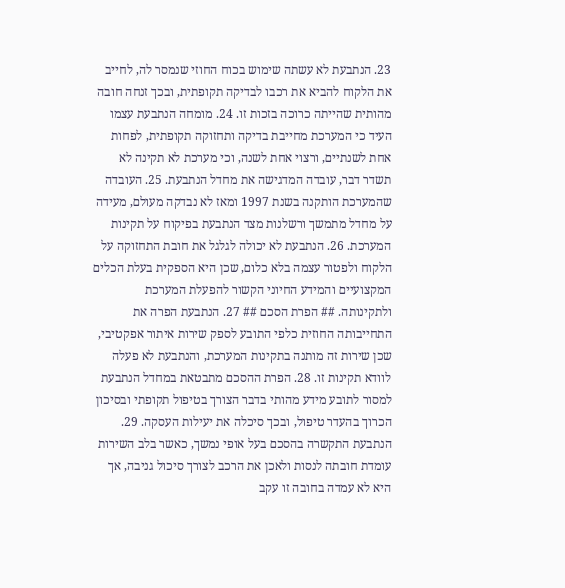23. הנתבעת לא עשתה שימוש בכוח החוזי שנמסר לה, לחייב את הלקוח להביא את רכבו לבדיקה תקופתית, ובכך זנחה חובה מהותית שהייתה כרוכה בזכות זו. 24. מומחה הנתבעת עצמו העיד כי המערכת מחייבת בדיקה ותחזוקה תקופתית, לפחות אחת לשנתיים, ורצוי אחת לשנה, וכי מערכת לא תקינה לא תשדר דבר, עובדה המדגישה את מחדל הנתבעת. 25. העובדה שהמערכת הותקנה בשנת 1997 ומאז לא נבדקה מעולם, מעידה על מחדל מתמשך ורשלנות מצד הנתבעת בפיקוח על תקינות המערכת. 26. הנתבעת לא יכולה לגלגל את חובת התחזוקה על הלקוח ולפטור עצמה בלא כלום, שכן היא הספקית בעלת הכלים המקצועיים והמידע החיוני הקשור להפעלת המערכת ולתקינותה. ## הפרת הסכם ## 27. הנתבעת הפרה את התחייבותה החוזית כלפי התובע לספק שירות איתור אפקטיבי, שכן שירות זה מותנה בתקינות המערכת, והנתבעת לא פעלה לוודא תקינות זו. 28. הפרת ההסכם מתבטאת במחדל הנתבעת למסור לתובע מידע מהותי בדבר הצורך בטיפול תקופתי ובסיכון הכרוך בהעדר טיפול, ובכך סיכלה את יעילות העסקה. 29. הנתבעת התקשרה בהסכם בעל אופי נמשך, כאשר בלב השירות עומדת חובתה לנסות ולאכן את הרכב לצורך סיכול גניבה, אך היא לא עמדה בחובה זו עקב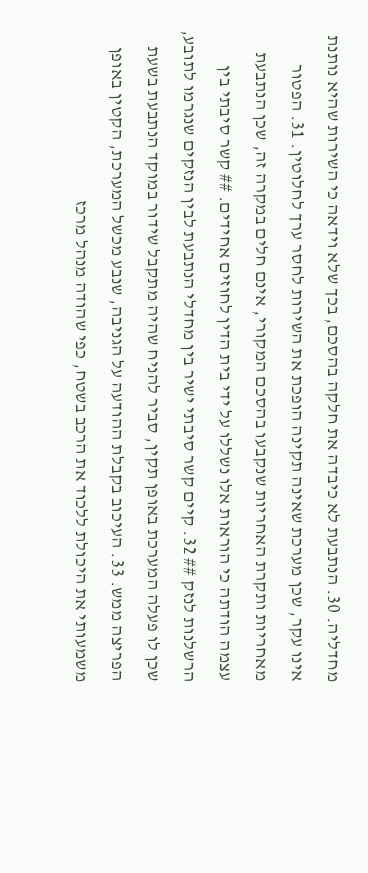מחדליה. 30. הנתבעת לא כיבדה את חלקה בהסכם, בכך שלא וידאה כי השירות שהיא נותנת אינו עקר, שכן מערכת שאינה תקינה הופכת את השירות לחסר ערך לחלוטין. 31. הפטור מאחריות ותקרת האחריות שנקבעו בהסכם המקורי, אינם חלים במקרה זה, שכן הנתבעת עצמה הודתה כי הוראות אלו נשללו על ידי בית הדין לחוזים אחידים. ## קשר סיבתי בין הרשלנות לנזק ## 32. קיים קשר סיבתי ישיר בין מחדלי הנתבעת לבין הנזקים שנגרמו לתובע, שכן לו פעלה המערכת באופן תקין, סביר להניח שהיה מתקבל שידור במוקד הנתבעת בשעת הפריצה ממש. 33. העיכוב בקבלת ההודעה על הגניבה, שנבע מכשל המערכת, הקטין באופן משמעותי את היכולת ללכוד את הרכב בשטח, כפי שהודה מנהל מרכז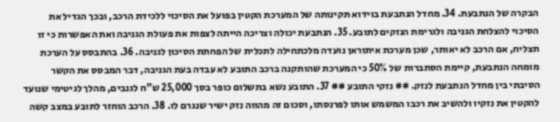הבקרה של הנתבעת. 34. מחדל הנתבעת בוידוא תקינותה של המערכת הקטין בפועל את הסיכוי ללכידת הרכב, ובכך הגדיל את הסיכוי להצלחת הגניבה ולגרימת הנזקים לתובע. 35. הנתבעת יכולה וצריכה הייתה לצפות את פעולת הגניבה ואת האפשרות כי זו תצליח, אם הרכב לא יאותר, שכן מערכת איתוראן נועדה מלכתחילה לתכלית של הפחתת הסיכון לגניבה. 36. בהתבסס על הערכת מומחה הנתבעת, קיימת הסתברות של 50% כי המערכת שהותקנה ברכב התובע לא עבדה בעת הגניבה, דבר המבסס את הקשר הסיבתי בין מחדל הנתבעת לנזק. ## נזקי התובע ## 37. התובע נשא בתשלום כופר בסך 25,000 ש"ח לגנבים, מהלך לגיטימי שנועד להקטין את נזקיו ולהשיב את רכבו המשמש אותו לפרנסתו, וסכום זה מהווה נזק ישיר שנגרם לו. 38. הרכב הוחזר לתובע במצב קשה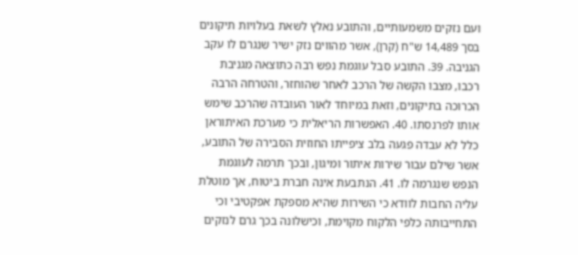ועם נזקים משמעותיים, והתובע נאלץ לשאת בעלויות תיקונים בסך 14,489 ש"ח (קרן), אשר מהווים נזק ישיר שנגרם לו עקב הגניבה. 39. התובע סבל עוגמת נפש רבה כתוצאה מגניבת רכבו, מצבו הקשה של הרכב לאחר שהוחזר, והטרחה הרבה הכרוכה בתיקונים, וזאת במיוחד לאור העובדה שהרכב שימש אותו לפרנסתו. 40. האפשרות הריאלית כי מערכת האיתוראן כלל לא עבדה פגעה בלב ציפייתו החוזית הסבירה של התובע, אשר שילם עבור שירות איתור ומיגון, ובכך תרמה לעוגמת הנפש שנגרמה לו. 41. הנתבעת אינה חברת ביטוח, אך מוטלת עליה החבות לוודא כי השירות שהיא מספקת אפקטיבי וכי התחייבותה כלפי הלקוח מקוימת, וכישלונה בכך גרם לנזקים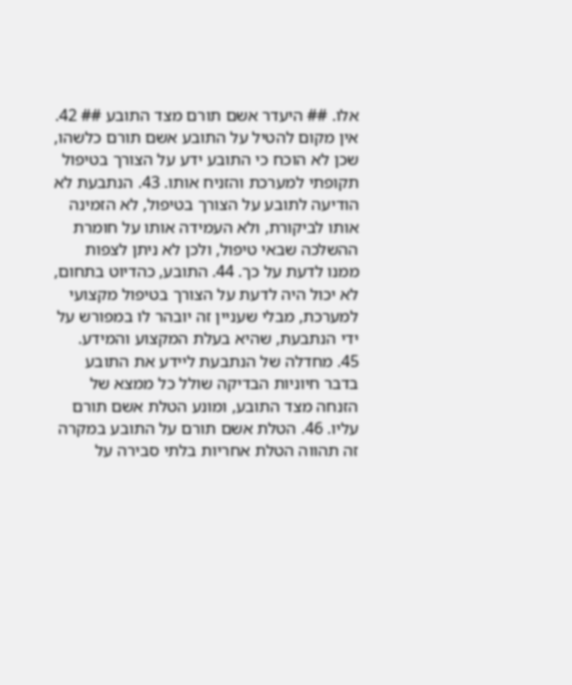אלו. ## היעדר אשם תורם מצד התובע ## 42. אין מקום להטיל על התובע אשם תורם כלשהו, שכן לא הוכח כי התובע ידע על הצורך בטיפול תקופתי למערכת והזניח אותו. 43. הנתבעת לא הודיעה לתובע על הצורך בטיפול, לא הזמינה אותו לביקורת, ולא העמידה אותו על חומרת ההשלכה שבאי טיפול, ולכן לא ניתן לצפות ממנו לדעת על כך. 44. התובע, כהדיוט בתחום, לא יכול היה לדעת על הצורך בטיפול מקצועי למערכת, מבלי שעניין זה יובהר לו במפורש על ידי הנתבעת, שהיא בעלת המקצוע והמידע. 45. מחדלה של הנתבעת ליידע את התובע בדבר חיוניות הבדיקה שולל כל ממצא של הזנחה מצד התובע, ומונע הטלת אשם תורם עליו. 46. הטלת אשם תורם על התובע במקרה זה תהווה הטלת אחריות בלתי סבירה על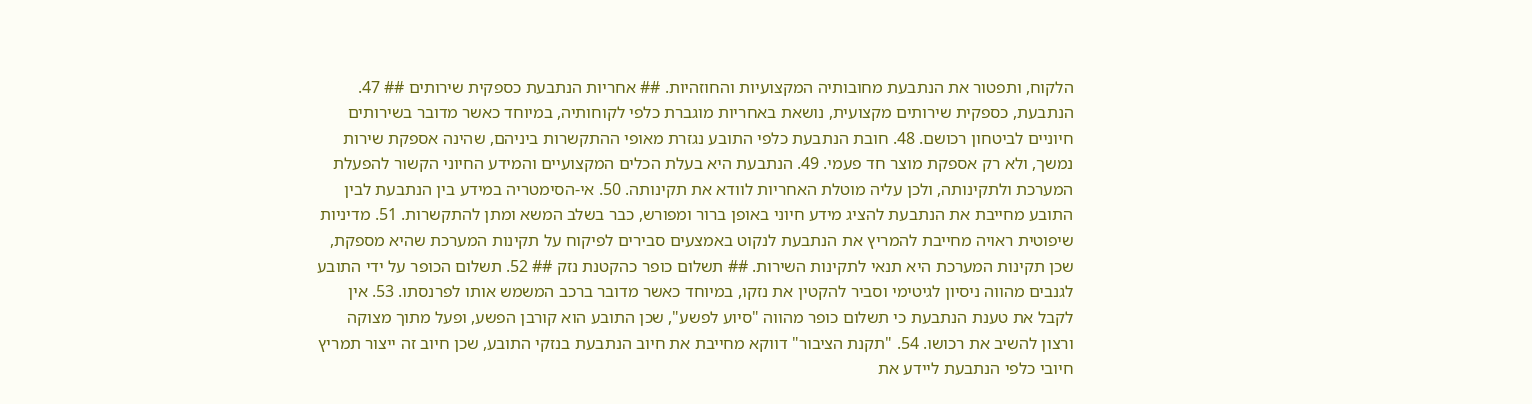הלקוח, ותפטור את הנתבעת מחובותיה המקצועיות והחוזהיות. ## אחריות הנתבעת כספקית שירותים ## 47. הנתבעת, כספקית שירותים מקצועית, נושאת באחריות מוגברת כלפי לקוחותיה, במיוחד כאשר מדובר בשירותים חיוניים לביטחון רכושם. 48. חובת הנתבעת כלפי התובע נגזרת מאופי ההתקשרות ביניהם, שהינה אספקת שירות נמשך, ולא רק אספקת מוצר חד פעמי. 49. הנתבעת היא בעלת הכלים המקצועיים והמידע החיוני הקשור להפעלת המערכת ולתקינותה, ולכן עליה מוטלת האחריות לוודא את תקינותה. 50. אי-הסימטריה במידע בין הנתבעת לבין התובע מחייבת את הנתבעת להציג מידע חיוני באופן ברור ומפורש, כבר בשלב המשא ומתן להתקשרות. 51. מדיניות שיפוטית ראויה מחייבת להמריץ את הנתבעת לנקוט באמצעים סבירים לפיקוח על תקינות המערכת שהיא מספקת, שכן תקינות המערכת היא תנאי לתקינות השירות. ## תשלום כופר כהקטנת נזק ## 52. תשלום הכופר על ידי התובע לגנבים מהווה ניסיון לגיטימי וסביר להקטין את נזקו, במיוחד כאשר מדובר ברכב המשמש אותו לפרנסתו. 53. אין לקבל את טענת הנתבעת כי תשלום כופר מהווה "סיוע לפשע", שכן התובע הוא קורבן הפשע, ופעל מתוך מצוקה ורצון להשיב את רכושו. 54. "תקנת הציבור" דווקא מחייבת את חיוב הנתבעת בנזקי התובע, שכן חיוב זה ייצור תמריץ חיובי כלפי הנתבעת ליידע את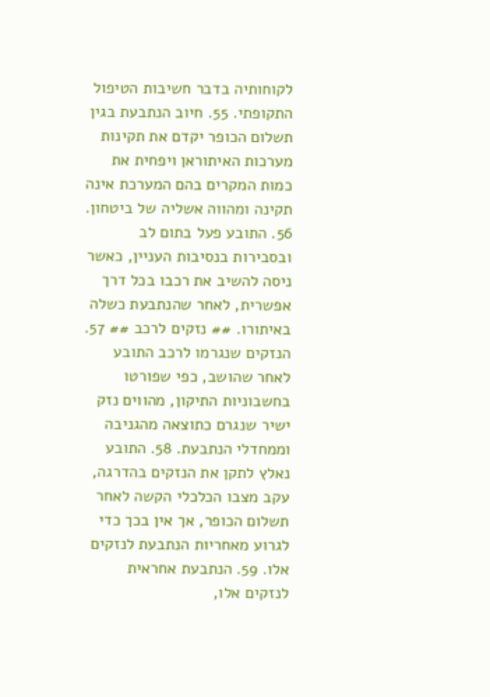לקוחותיה בדבר חשיבות הטיפול התקופתי. 55. חיוב הנתבעת בגין תשלום הכופר יקדם את תקינות מערכות האיתוראן ויפחית את כמות המקרים בהם המערכת אינה תקינה ומהווה אשליה של ביטחון. 56. התובע פעל בתום לב ובסבירות בנסיבות העניין, כאשר ניסה להשיב את רכבו בכל דרך אפשרית, לאחר שהנתבעת כשלה באיתורו. ## נזקים לרכב ## 57. הנזקים שנגרמו לרכב התובע לאחר שהושב, כפי שפורטו בחשבוניות התיקון, מהווים נזק ישיר שנגרם כתוצאה מהגניבה וממחדלי הנתבעת. 58. התובע נאלץ לתקן את הנזקים בהדרגה, עקב מצבו הכלכלי הקשה לאחר תשלום הכופר, אך אין בכך כדי לגרוע מאחריות הנתבעת לנזקים אלו. 59. הנתבעת אחראית לנזקים אלו,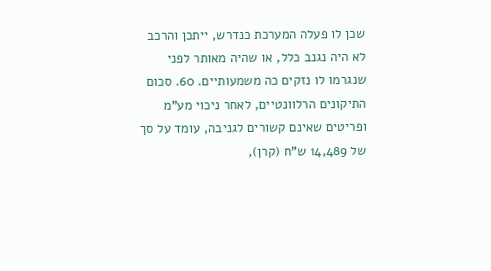שכן לו פעלה המערכת כנדרש, ייתכן והרכב לא היה נגנב כלל, או שהיה מאותר לפני שנגרמו לו נזקים כה משמעותיים. 60. סכום התיקונים הרלוונטיים, לאחר ניכוי מע"מ ופריטים שאינם קשורים לגניבה, עומד על סך של 14,489 ש"ח (קרן),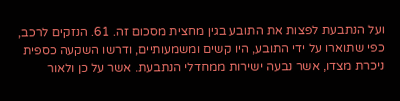ועל הנתבעת לפצות את התובע בגין מחצית מסכום זה. 61. הנזקים לרכב, כפי שתוארו על ידי התובע, היו קשים ומשמעותיים, ודרשו השקעה כספית ניכרת מצדו, אשר נבעה ישירות ממחדלי הנתבעת. אשר על כן ולאור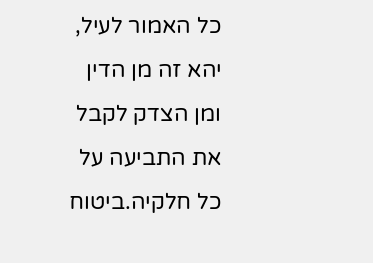כל האמור לעיל, יהא זה מן הדין ומן הצדק לקבל את התביעה על כל חלקיה.ביטוח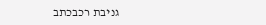גניבת רכבכתב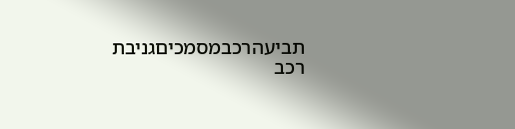תביעהרכבמסמכיםגניבת רכב